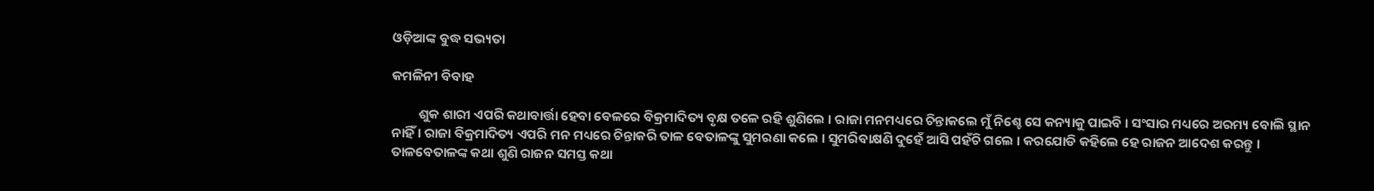ଓଡ଼ିଆଙ୍କ ବୁଦ୍ଧ ସଭ୍ୟତା

କମଳିନୀ ବିବାହ

         ଶୁକ ଶାରୀ ଏପରି କଥାବାର୍ତ୍ତା ହେବା ବେଳରେ ବିକ୍ରମାଦିତ୍ୟ ବୃକ୍ଷ ତଳେ ରହି ଶୁଣିଲେ । ରାଜା ମନମଧ୍ୟରେ ଚିନ୍ତାକଲେ ମୁଁ ନିଶ୍ଚେ ସେ କନ୍ୟାକୁ ପାଇବି । ସଂସାର ମଧ୍ୟରେ ଅରମ୍ୟ ବୋଲି ସ୍ଥାନ ନାହିଁ । ରାଜା ବିକ୍ରମାଦିତ୍ୟ ଏପରି ମନ ମଧ୍ୟରେ ଚିନ୍ତାକରି ତାଳ ବେତାଳଙ୍କୁ ସୁମରଣା କଲେ । ସୁମରିବାକ୍ଷଣି ଦୁହେଁ ଆସି ପହଁଚି ଗଲେ । କରଯୋଡି କହିଲେ ହେ ରାଜନ ଆଦେଶ କରନ୍ତୁ । ତାଳବେତାଳଙ୍କ କଥା ଶୁଣି ରାଜନ ସମସ୍ତ କଥା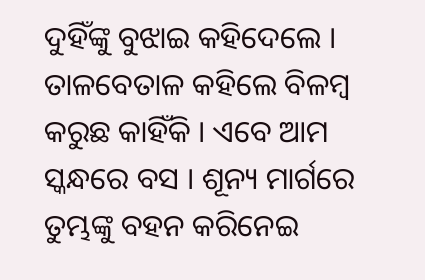ଦୁହିଁଙ୍କୁ ବୁଝାଇ କହିଦେଲେ । ତାଳବେତାଳ କହିଲେ ବିଳମ୍ବ କରୁଛ କାହିଁକି । ଏବେ ଆମ ସ୍କନ୍ଧରେ ବସ । ଶୂନ୍ୟ ମାର୍ଗରେ ତୁମ୍ଭଙ୍କୁ ବହନ କରିନେଇ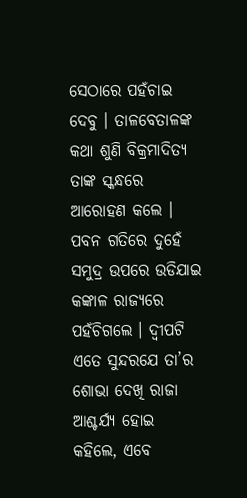ସେଠାରେ ପହଁଚାଇ ଦେବୁ । ତାଳବେତାଳଙ୍କ କଥା ଶୁଣି ବିକ୍ରମାଦିତ୍ୟ ତାଙ୍କ ସ୍କନ୍ଧରେ ଆରୋହଣ କଲେ । ପବନ ଗତିରେ ଦୁହେଁ ସମୁଦ୍ର ଉପରେ ଉଡିଯାଇ କଙ୍କାଳ ରାଜ୍ୟରେ ପହଁଚିଗଲେ । ଦ୍ୱୀପଟି ଏତେ ସୁନ୍ଦରଯେ ତା’ର ଶୋଭା ଦେଖି ରାଜା ଆଶ୍ଚର୍ଯ୍ୟ ହୋଇ କହିଲେ, ଏବେ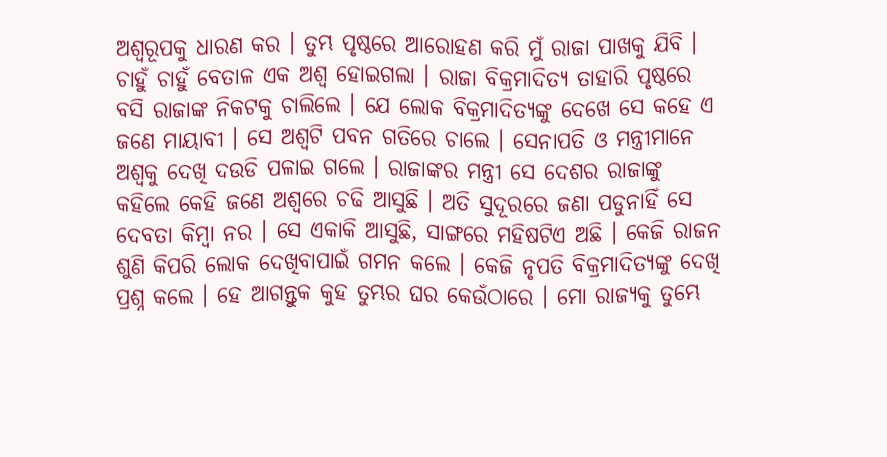ଅଶ୍ୱରୂପକୁ ଧାରଣ କର । ତୁମ୍ଭ ପୃଷ୍ଠରେ ଆରୋହଣ କରି ମୁଁ ରାଜା ପାଖକୁ ଯିବି । ଚାହୁଁ ଚାହୁଁ ବେତାଳ ଏକ ଅଶ୍ୱ ହୋଇଗଲା । ରାଜା ବିକ୍ରମାଦିତ୍ୟ ତାହାରି ପୃଷ୍ଠରେ ବସି ରାଜାଙ୍କ ନିକଟକୁ ଚାଲିଲେ । ଯେ ଲୋକ ବିକ୍ରମାଦିତ୍ୟଙ୍କୁ ଦେଖେ ସେ କହେ ଏ ଜଣେ ମାୟାବୀ । ସେ ଅଶ୍ୱଟି ପବନ ଗତିରେ ଚାଲେ । ସେନାପତି ଓ ମନ୍ତ୍ରୀମାନେ ଅଶ୍ୱକୁ ଦେଖି ଦଉଡି ପଳାଇ ଗଲେ । ରାଜାଙ୍କର ମନ୍ତ୍ରୀ ସେ ଦେଶର ରାଜାଙ୍କୁ କହିଲେ କେହି ଜଣେ ଅଶ୍ୱରେ ଚଢି ଆସୁଛି । ଅତି ସୁଦୂରରେ ଜଣା ପଡୁନାହିଁ ସେ ଦେବତା କିମ୍ବା ନର । ସେ ଏକାକି ଆସୁଛି, ସାଙ୍ଗରେ ମହିଷଟିଏ ଅଛି । କେଜି ରାଜନ ଶୁଣି କିପରି ଲୋକ ଦେଖିବାପାଇଁ ଗମନ କଲେ । କେଜି ନୃପତି ବିକ୍ରମାଦିତ୍ୟଙ୍କୁ ଦେଖି ପ୍ରଶ୍ନ କଲେ । ହେ ଆଗନ୍ତୁକ କୁହ ତୁମ୍ଭର ଘର କେଉଁଠାରେ । ମୋ ରାଜ୍ୟକୁ ତୁମ୍ଭେ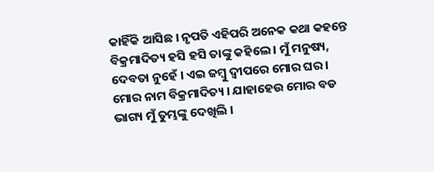କାହିଁକି ଆସିଛ । ନୃପତି ଏହିପରି ଅନେକ କଥା କହନ୍ତେ ବିକ୍ରମାଦିତ୍ୟ ହସି ହସି ତାଙ୍କୁ କହିଲେ । ମୁଁ ମନୁଷ୍ୟ, ଦେବତା ନୁହେଁ । ଏଇ ଜମ୍ବୁ ଦ୍ୱୀପରେ ମୋର ଘର । ମୋର ନାମ ବିକ୍ରମାଦିତ୍ୟ । ଯାହାହେଉ ମୋର ବଡ ଭାଗ୍ୟ ମୁଁ ତୁମ୍ଭଙ୍କୁ ଦେଖିଲି ।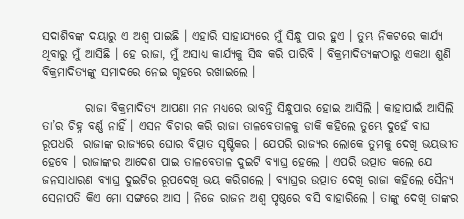ସଦାଶିବଙ୍କ ଦୟାରୁ ଏ ଅଶ୍ୱ ପାଇଛି । ଏହାରି ସାହାଯ୍ୟରେ ମୁଁ ସିନ୍ଧୁ ପାର ହୁଏ । ତୁମ୍ଭ ନିକଟରେ କାର୍ଯ୍ୟ ଥିବାରୁ ମୁଁ ଆସିଛି । ହେ ରାଜା, ମୁଁ ଅସାଧ୍ୟ କାର୍ଯ୍ୟକୁ ସିଦ୍ଧ କରି ପାରିବି । ବିକ୍ରମାଦିତ୍ୟଙ୍କଠାରୁ ଏକଥା ଶୁଣି ବିକ୍ରମାଦିତ୍ୟଙ୍କୁ ସମାଦରେ ନେଇ ଗୃହରେ ରଖାଇଲେ ।

         ରାଜା ବିକ୍ରମାଦିତ୍ୟ ଆପଣା ମନ ମଧ୍ୟରେ ଭାବନ୍ତି ସିନ୍ଧୁପାର ହୋଇ ଆସିଲି । କାହାପାଇଁ ଆସିଲି ତା’ର ଚିହ୍ନ ବର୍ଣ୍ଣ ନାହିଁ । ଏସନ ବିଚାର କରି ରାଜା ତାଳବେତାଳକୁ ଡାକି କହିଲେ ତୁମ୍ଭେ ଦୁହେଁ ବାଘ ରୂପଧରି  ରାଜାଙ୍କ ରାଜ୍ୟରେ ଘୋର ବିତ୍ପାତ ସୃଷ୍ଟିକର । ଯେପରି ରାଜ୍ୟର ଲୋକେ ତୁମକୁ ଦେଖି ଭୟଭୀତ ହେବେ । ରାଜାଙ୍କର ଆଦେଶ ପାଇ ତାଳବେତାଳ ଦୁଇଟି ବ୍ୟାଘ୍ର ହେଲେ । ଏପରି ଉତ୍ପାତ କଲେ ଯେ ଜନସାଧାରଣ ବ୍ୟାଘ୍ର ଦୁଇଟିର ରୂପଦେଖି ଭୟ କରିଗଲେ । ବ୍ୟାଘ୍ରର ଉତ୍ପାତ ଦେଖି ରାଜା କହିଲେ ସୈନ୍ୟ ସେନାପତି କିଏ ମୋ ସଙ୍ଗରେ ଆସ । ନିଜେ ରାଜନ ଅଶ୍ୱ ପୃଷ୍ଠରେ ବସି ବାହାରିଲେ । ତାଙ୍କୁ ଦେଖି ତାଙ୍କର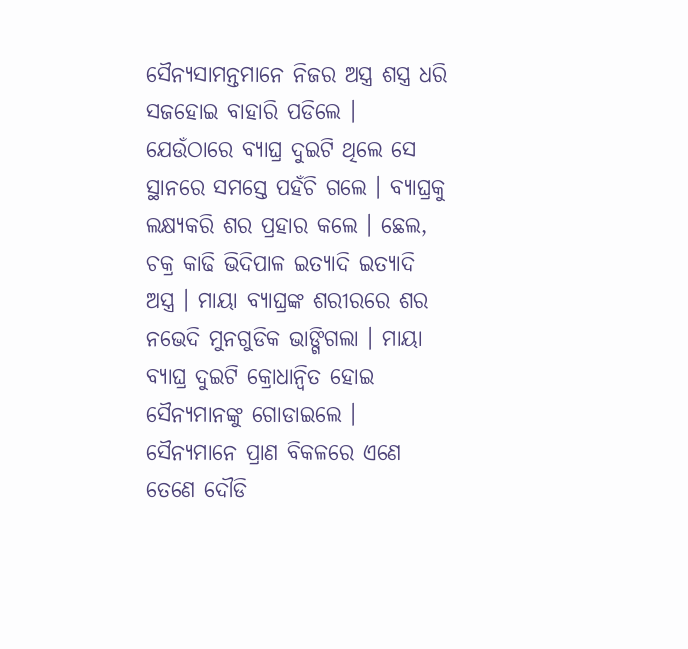ସୈନ୍ୟସାମନ୍ତମାନେ ନିଜର ଅସ୍ତ୍ର ଶସ୍ତ୍ର ଧରି ସଜହୋଇ ବାହାରି ପଡିଲେ । ଯେଉଁଠାରେ ବ୍ୟାଘ୍ର ଦୁଇଟି ଥିଲେ ସେ ସ୍ଥାନରେ ସମସ୍ତେ ପହଁଚି ଗଲେ । ବ୍ୟାଘ୍ରକୁ ଲକ୍ଷ୍ୟକରି ଶର ପ୍ରହାର କଲେ । ଛେଲ, ଚକ୍ର କାଢି ଭିଦିପାଳ ଇତ୍ୟାଦି ଇତ୍ୟାଦି ଅସ୍ତ୍ର । ମାୟା ବ୍ୟାଘ୍ରଙ୍କ ଶରୀରରେ ଶର ନଭେଦି ମୁନଗୁଡିକ ଭାଙ୍ଗିଗଲା । ମାୟା ବ୍ୟାଘ୍ର ଦୁଇଟି କ୍ରୋଧାନ୍ୱିତ ହୋଇ ସୈନ୍ୟମାନଙ୍କୁ ଗୋଡାଇଲେ । ସୈନ୍ୟମାନେ ପ୍ରାଣ ବିକଳରେ ଏଣେ ତେଣେ ଦୌଡି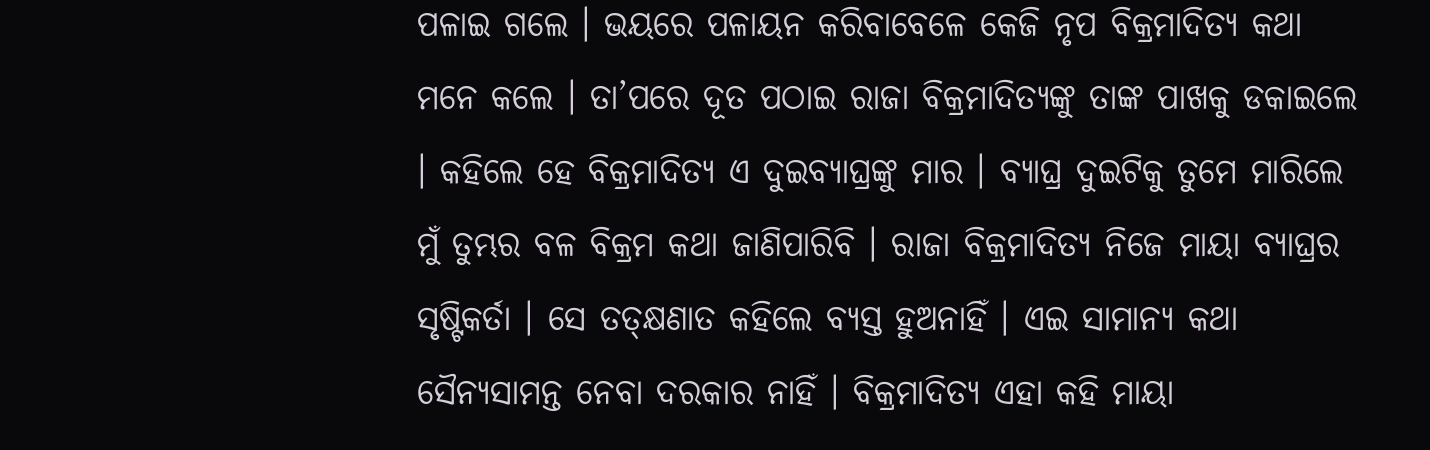ପଳାଇ ଗଲେ । ଭୟରେ ପଳାୟନ କରିବାବେଳେ କେଜି ନୃପ ବିକ୍ରମାଦିତ୍ୟ କଥା ମନେ କଲେ । ତା’ପରେ ଦୂତ ପଠାଇ ରାଜା ବିକ୍ରମାଦିତ୍ୟଙ୍କୁ ତାଙ୍କ ପାଖକୁ ଡକାଇଲେ । କହିଲେ ହେ ବିକ୍ରମାଦିତ୍ୟ ଏ ଦୁଇବ୍ୟାଘ୍ରଙ୍କୁ ମାର । ବ୍ୟାଘ୍ର ଦୁଇଟିକୁ ତୁମେ ମାରିଲେ ମୁଁ ତୁମ୍ଭର ବଳ ବିକ୍ରମ କଥା ଜାଣିପାରିବି । ରାଜା ବିକ୍ରମାଦିତ୍ୟ ନିଜେ ମାୟା ବ୍ୟାଘ୍ରର ସୃଷ୍ଟିକର୍ତା । ସେ ତତ୍କ୍ଷଣାତ କହିଲେ ବ୍ୟସ୍ତ ହୁଅନାହିଁ । ଏଇ ସାମାନ୍ୟ କଥା ସୈନ୍ୟସାମନ୍ତ ନେବା ଦରକାର ନାହିଁ । ବିକ୍ରମାଦିତ୍ୟ ଏହା କହି ମାୟା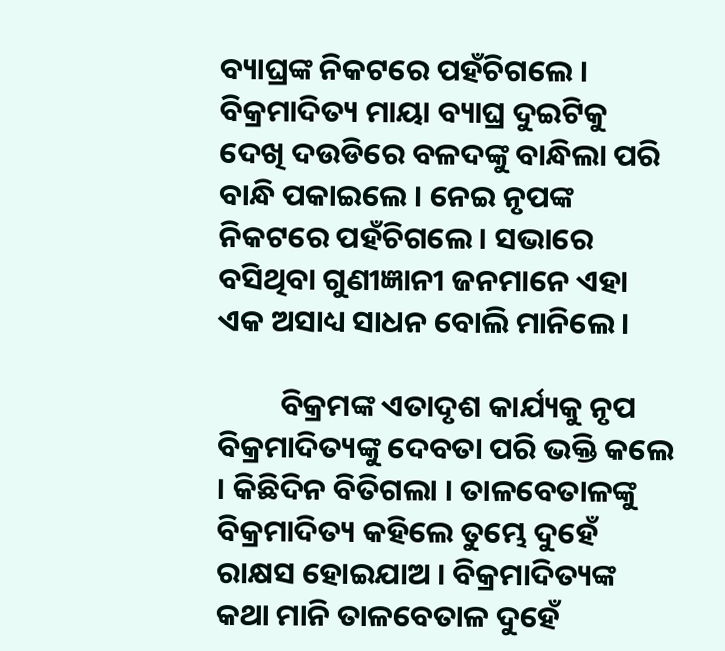ବ୍ୟାଘ୍ରଙ୍କ ନିକଟରେ ପହଁଚିଗଲେ । ବିକ୍ରମାଦିତ୍ୟ ମାୟା ବ୍ୟାଘ୍ର ଦୁଇଟିକୁ ଦେଖି ଦଉଡିରେ ବଳଦଙ୍କୁ ବାନ୍ଧିଲା ପରି ବାନ୍ଧି ପକାଇଲେ । ନେଇ ନୃପଙ୍କ ନିକଟରେ ପହଁଚିଗଲେ । ସଭାରେ ବସିଥିବା ଗୁଣୀଜ୍ଞାନୀ ଜନମାନେ ଏହା ଏକ ଅସାଧ୍ୟ ସାଧନ ବୋଲି ମାନିଲେ ।

         ବିକ୍ରମଙ୍କ ଏତାଦୃଶ କାର୍ଯ୍ୟକୁ ନୃପ ବିକ୍ରମାଦିତ୍ୟଙ୍କୁ ଦେବତା ପରି ଭକ୍ତି କଲେ । କିଛିଦିନ ବିତିଗଲା । ତାଳବେତାଳଙ୍କୁ ବିକ୍ରମାଦିତ୍ୟ କହିଲେ ତୁମ୍ଭେ ଦୁହେଁ ରାକ୍ଷସ ହୋଇଯାଅ । ବିକ୍ରମାଦିତ୍ୟଙ୍କ କଥା ମାନି ତାଳବେତାଳ ଦୁହେଁ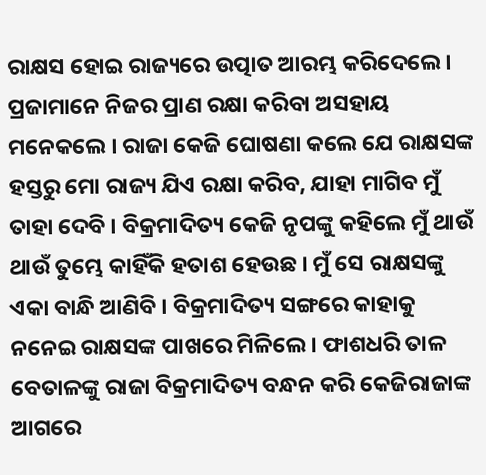ରାକ୍ଷସ ହୋଇ ରାଜ୍ୟରେ ଉତ୍ପାତ ଆରମ୍ଭ କରିଦେଲେ । ପ୍ରଜାମାନେ ନିଜର ପ୍ରାଣ ରକ୍ଷା କରିବା ଅସହାୟ ମନେକଲେ । ରାଜା କେଜି ଘୋଷଣା କଲେ ଯେ ରାକ୍ଷସଙ୍କ ହସ୍ତରୁ ମୋ ରାଜ୍ୟ ଯିଏ ରକ୍ଷା କରିବ, ଯାହା ମାଗିବ ମୁଁ ତାହା ଦେବି । ବିକ୍ରମାଦିତ୍ୟ କେଜି ନୃପଙ୍କୁ କହିଲେ ମୁଁ ଥାଉଁ ଥାଉଁ ତୁମ୍ଭେ କାହିଁକି ହତାଶ ହେଉଛ । ମୁଁ ସେ ରାକ୍ଷସଙ୍କୁ ଏକା ବାନ୍ଧି ଆଣିବି । ବିକ୍ରମାଦିତ୍ୟ ସଙ୍ଗରେ କାହାକୁ ନନେଇ ରାକ୍ଷସଙ୍କ ପାଖରେ ମିଳିଲେ । ଫାଶଧରି ତାଳ ବେତାଳଙ୍କୁ ରାଜା ବିକ୍ରମାଦିତ୍ୟ ବନ୍ଧନ କରି କେଜିରାଜାଙ୍କ ଆଗରେ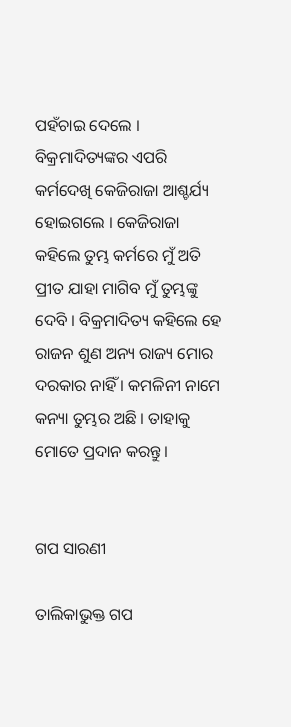ପହଁଚାଇ ଦେଲେ । ବିକ୍ରମାଦିତ୍ୟଙ୍କର ଏପରି କର୍ମଦେଖି କେଜିରାଜା ଆଶ୍ଚର୍ଯ୍ୟ ହୋଇଗଲେ । କେଜିରାଜା କହିଲେ ତୁମ୍ଭ କର୍ମରେ ମୁଁ ଅତି ପ୍ରୀତ ଯାହା ମାଗିବ ମୁଁ ତୁମ୍ଭଙ୍କୁ ଦେବି । ବିକ୍ରମାଦିତ୍ୟ କହିଲେ ହେ ରାଜନ ଶୁଣ ଅନ୍ୟ ରାଜ୍ୟ ମୋର ଦରକାର ନାହିଁ । କମଳିନୀ ନାମେ କନ୍ୟା ତୁମ୍ଭର ଅଛି । ତାହାକୁ ମୋତେ ପ୍ରଦାନ କରନ୍ତୁ ।


ଗପ ସାରଣୀ

ତାଲିକାଭୁକ୍ତ ଗପ